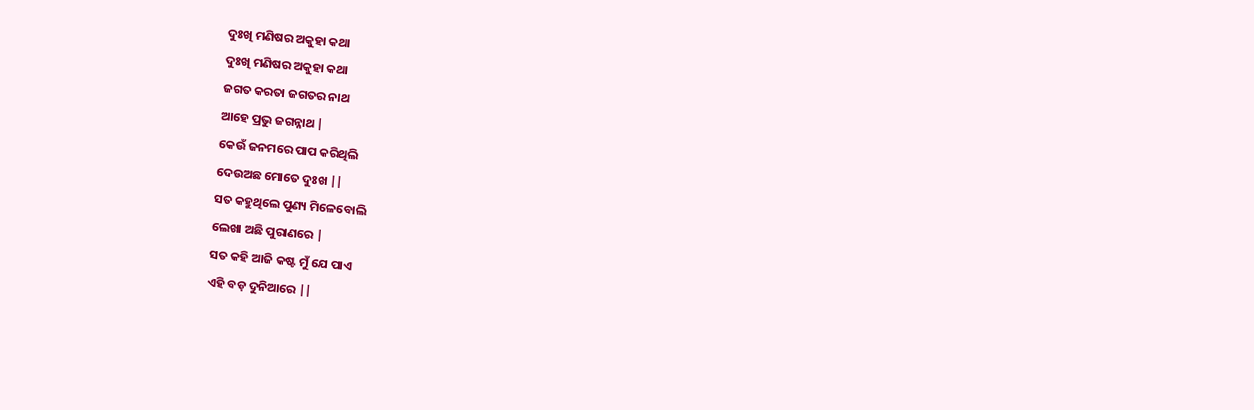ଦୁଃଖି ମଣିଷର ଅକୁହା କଥା
ଦୁଃଖି ମଣିଷର ଅକୁହା କଥା
ଜଗତ କରତା ଜଗତର ନାଥ
ଆହେ ପ୍ରଭୁ ଜଗନ୍ନାଥ |
କେଉଁ ଜନମରେ ପାପ କରିଥିଲି
ଦେଉଅଛ ମୋତେ ଦୁଃଖ ||
ସତ କହୁଥିଲେ ପୁଣ୍ୟ ମିଳେବୋଲି
ଲେଖା ଅଛି ପୁରାଣରେ |
ସତ କହି ଆଜି କଷ୍ଟ ମୁଁ ଯେ ପାଏ
ଏହି ବଡ଼ ଦୁନିଆରେ ||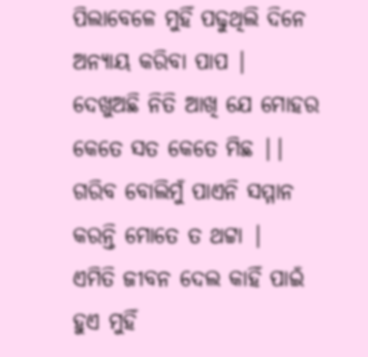ପିଲାବେଳେ ମୁହିଁ ପଢୁଥିଲି ଦିନେ
ଅନ୍ୟାୟ କରିବା ପାପ |
ଦେଖୁଅଛି ନିତି ଆଖି ଯେ ମୋହର
କେତେ ସତ କେତେ ମିଛ ||
ଗରିବ ବୋଲିମୁଁ ପାଏନି ସମ୍ମାନ
କରନ୍ତି ମୋତେ ତ ଥଟ୍ଟା |
ଏମିତି ଜୀବନ ଦେଲ କାହିଁ ପାଇଁ
ହୁଏ ମୁହିଁ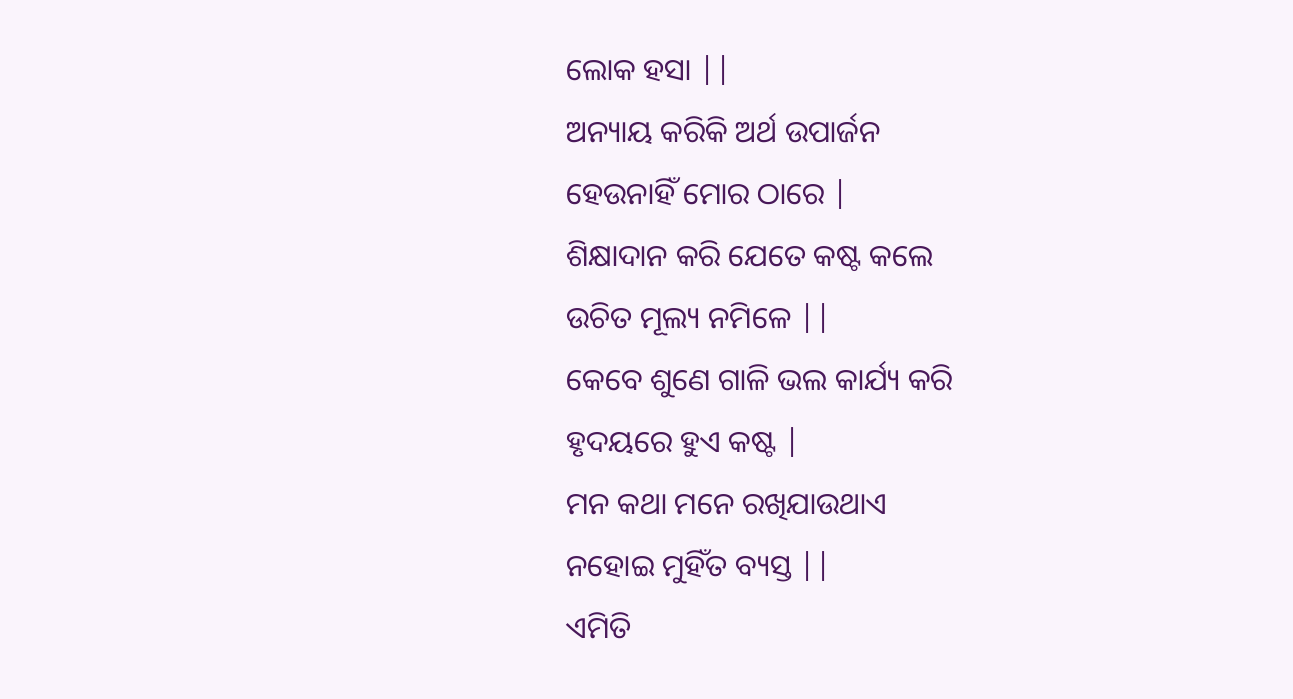ଲୋକ ହସା ||
ଅନ୍ୟାୟ କରିକି ଅର୍ଥ ଉପାର୍ଜନ
ହେଉନାହିଁ ମୋର ଠାରେ |
ଶିକ୍ଷାଦାନ କରି ଯେତେ କଷ୍ଟ କଲେ
ଉଚିତ ମୂଲ୍ୟ ନମିଳେ ||
କେବେ ଶୁଣେ ଗାଳି ଭଲ କାର୍ଯ୍ୟ କରି
ହୃଦୟରେ ହୁଏ କଷ୍ଟ |
ମନ କଥା ମନେ ରଖିଯାଉଥାଏ
ନହୋଇ ମୁହିଁତ ବ୍ୟସ୍ତ ||
ଏମିତି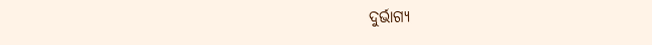ଦୁର୍ଭାଗ୍ୟ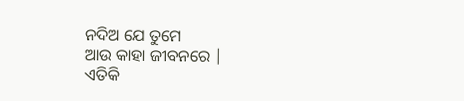ନଦିଅ ଯେ ତୁମେ
ଆଉ କାହା ଜୀବନରେ |
ଏତିକି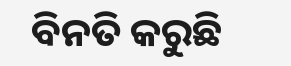ବିନତି କରୁଛି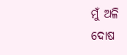ମୁଁ ଅଳି
ଦୋଷ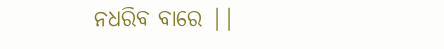ନଧରିବ ବାରେ ||